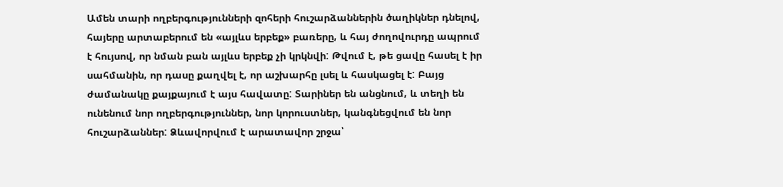Ամեն տարի ողբերգությունների զոհերի հուշարձաններին ծաղիկներ դնելով, հայերը արտաբերում են «այլևս երբեք» բառերը, և հայ ժողովուրդը ապրում է հույսով, որ նման բան այլևս երբեք չի կրկնվի: Թվում է, թե ցավը հասել է իր սահմանին, որ դասը քաղվել է, որ աշխարհը լսել և հասկացել է: Բայց ժամանակը քայքայում է այս հավատը: Տարիներ են անցնում, և տեղի են ունենում նոր ողբերգություններ, նոր կորուստներ, կանգնեցվում են նոր հուշարձաններ: Ձևավորվում է արատավոր շրջա՝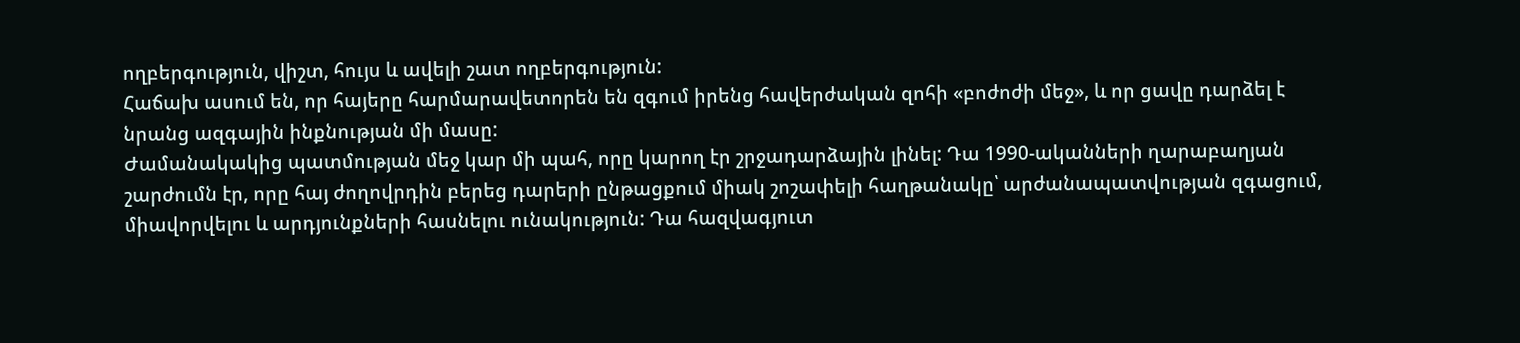ողբերգություն, վիշտ, հույս և ավելի շատ ողբերգություն:
Հաճախ ասում են, որ հայերը հարմարավետորեն են զգում իրենց հավերժական զոհի «բոժոժի մեջ», և որ ցավը դարձել է նրանց ազգային ինքնության մի մասը:
Ժամանակակից պատմության մեջ կար մի պահ, որը կարող էր շրջադարձային լինել: Դա 1990-ականների ղարաբաղյան շարժումն էր, որը հայ ժողովրդին բերեց դարերի ընթացքում միակ շոշափելի հաղթանակը՝ արժանապատվության զգացում, միավորվելու և արդյունքների հասնելու ունակություն: Դա հազվագյուտ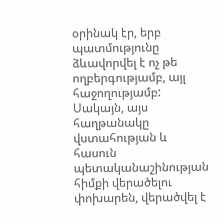օրինակ էր, երբ պատմությունը ձևավորվել է ոչ թե ողբերգությամբ, այլ հաջողությամբ: Սակայն, այս հաղթանակը վստահության և հասուն պետականաշինության հիմքի վերածելու փոխարեն, վերածվել է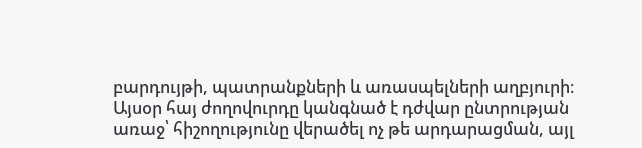բարդույթի, պատրանքների և առասպելների աղբյուրի։
Այսօր հայ ժողովուրդը կանգնած է դժվար ընտրության առաջ՝ հիշողությունը վերածել ոչ թե արդարացման, այլ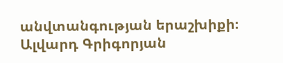անվտանգության երաշխիքի։
Ալվարդ Գրիգորյան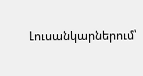Լուսանկարներում՝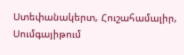Ստեփանակերտ, Հուշահամալիր, Սումգայիթում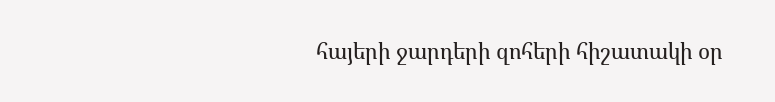հայերի ջարդերի զոհերի հիշատակի օր